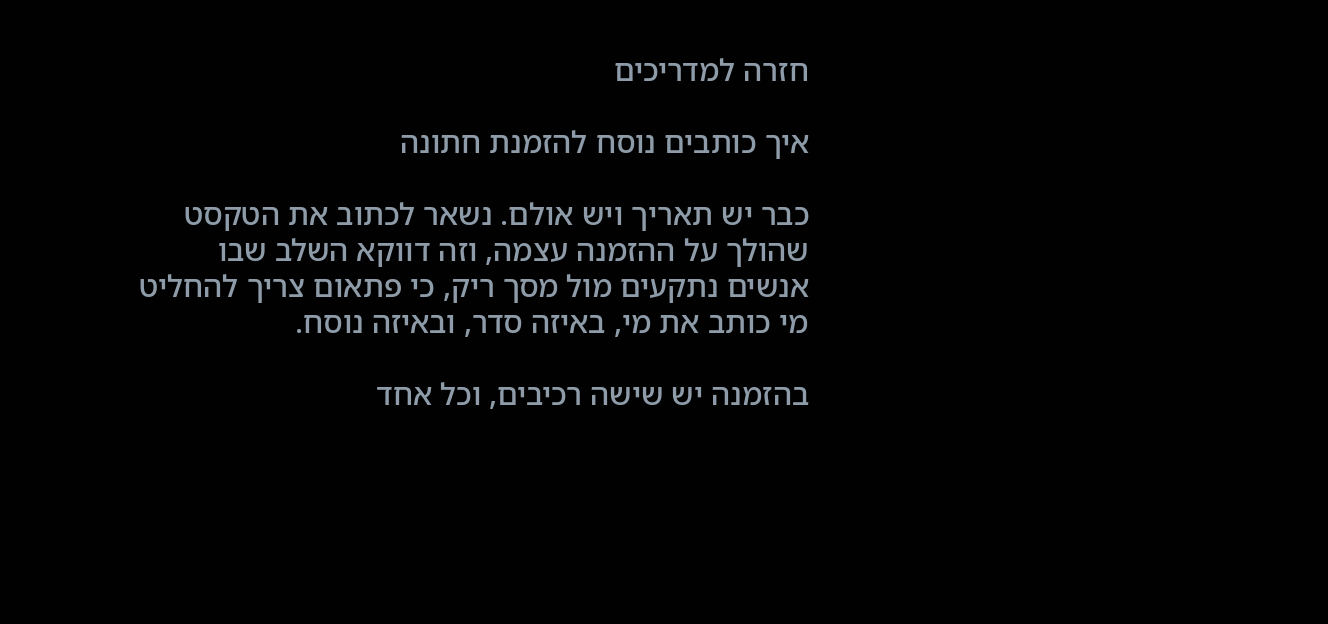חזרה למדריכים

איך כותבים נוסח להזמנת חתונה

כבר יש תאריך ויש אולם. נשאר לכתוב את הטקסט שהולך על ההזמנה עצמה, וזה דווקא השלב שבו אנשים נתקעים מול מסך ריק, כי פתאום צריך להחליט מי כותב את מי, באיזה סדר, ובאיזה נוסח.

בהזמנה יש שישה רכיבים, וכל אחד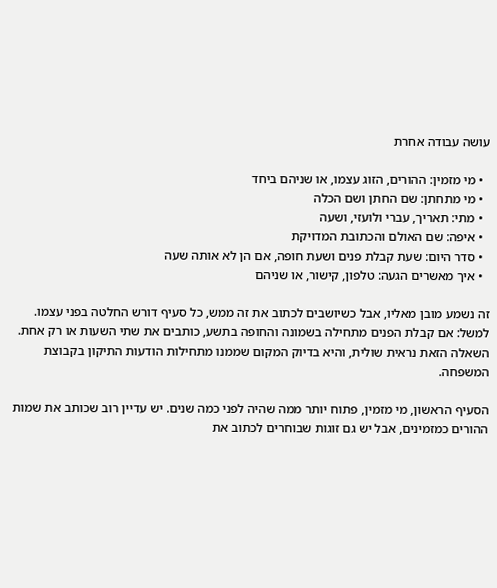עושה עבודה אחרת

  • מי מזמין: ההורים, הזוג עצמו, או שניהם ביחד
  • מי מתחתן: שם החתן ושם הכלה
  • מתי: תאריך, עברי ולועזי, ושעה
  • איפה: שם האולם והכתובת המדויקת
  • סדר היום: שעת קבלת פנים ושעת חופה, אם הן לא אותה שעה
  • איך מאשרים הגעה: טלפון, קישור, או שניהם

זה נשמע מובן מאליו, אבל כשיושבים לכתוב את זה ממש, כל סעיף דורש החלטה בפני עצמו. למשל: אם קבלת הפנים מתחילה בשמונה והחופה בתשע, כותבים את שתי השעות או רק אחת. השאלה הזאת נראית שולית, והיא בדיוק המקום שממנו מתחילות הודעות התיקון בקבוצת המשפחה.

הסעיף הראשון, מי מזמין, פתוח יותר ממה שהיה לפני כמה שנים. יש עדיין רוב שכותב את שמות ההורים כמזמינים, אבל יש גם זוגות שבוחרים לכתוב את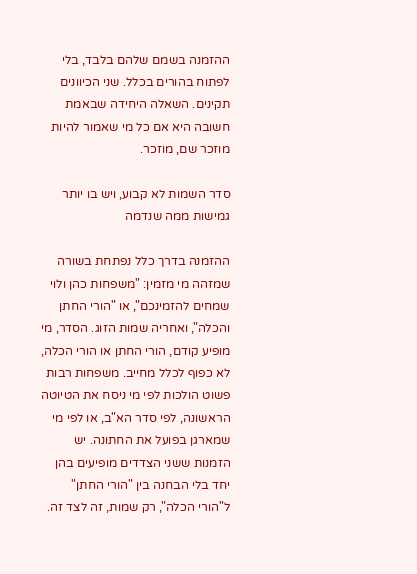ההזמנה בשמם שלהם בלבד, בלי לפתוח בהורים בכלל. שני הכיוונים תקינים. השאלה היחידה שבאמת חשובה היא אם כל מי שאמור להיות מוזכר שם, מוזכר.

סדר השמות לא קבוע, ויש בו יותר גמישות ממה שנדמה

ההזמנה בדרך כלל נפתחת בשורה שמזהה מי מזמין: "משפחות כהן ולוי שמחים להזמינכם", או "הורי החתן והכלה", ואחריה שמות הזוג. הסדר, מי מופיע קודם, הורי החתן או הורי הכלה, לא כפוף לכלל מחייב. משפחות רבות פשוט הולכות לפי מי ניסח את הטיוטה הראשונה, לפי סדר הא"ב, או לפי מי שמארגן בפועל את החתונה. יש הזמנות ששני הצדדים מופיעים בהן יחד בלי הבחנה בין "הורי החתן" ל"הורי הכלה", רק שמות, זה לצד זה.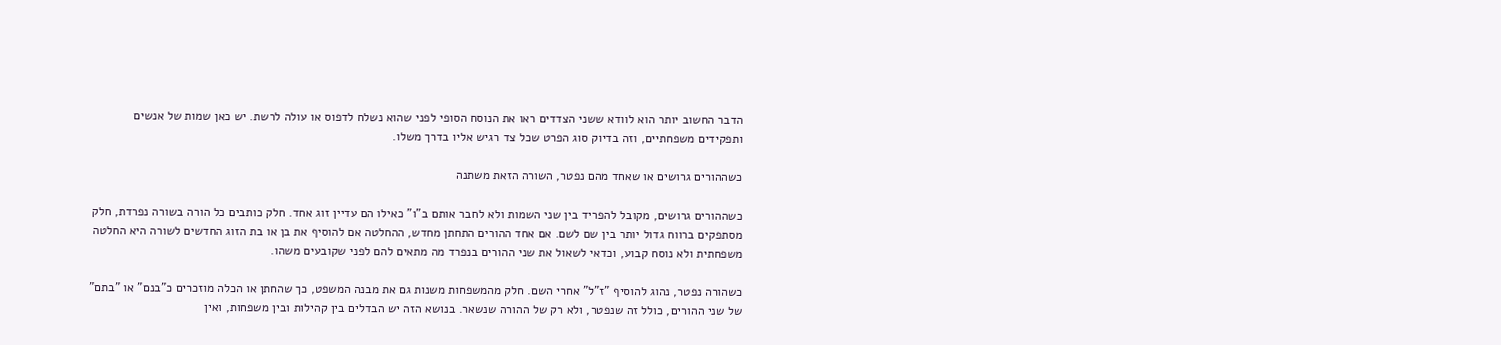הדבר החשוב יותר הוא לוודא ששני הצדדים ראו את הנוסח הסופי לפני שהוא נשלח לדפוס או עולה לרשת. יש כאן שמות של אנשים ותפקידים משפחתיים, וזה בדיוק סוג הפרט שכל צד רגיש אליו בדרך משלו.

כשההורים גרושים או שאחד מהם נפטר, השורה הזאת משתנה

כשההורים גרושים, מקובל להפריד בין שני השמות ולא לחבר אותם ב"ו" כאילו הם עדיין זוג אחד. חלק כותבים כל הורה בשורה נפרדת, חלק מסתפקים ברווח גדול יותר בין שם לשם. אם אחד ההורים התחתן מחדש, ההחלטה אם להוסיף את בן או בת הזוג החדשים לשורה היא החלטה משפחתית ולא נוסח קבוע, וכדאי לשאול את שני ההורים בנפרד מה מתאים להם לפני שקובעים משהו.

כשהורה נפטר, נהוג להוסיף "ז"ל" אחרי השם. חלק מהמשפחות משנות גם את מבנה המשפט, כך שהחתן או הכלה מוזכרים כ"בנם" או "בתם" של שני ההורים, כולל זה שנפטר, ולא רק של ההורה שנשאר. בנושא הזה יש הבדלים בין קהילות ובין משפחות, ואין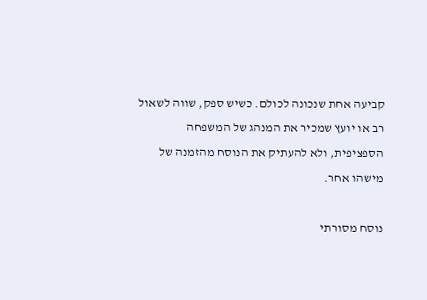קביעה אחת שנכונה לכולם. כשיש ספק, שווה לשאול רב או יועץ שמכיר את המנהג של המשפחה הספציפית, ולא להעתיק את הנוסח מהזמנה של מישהו אחר.

נוסח מסורתי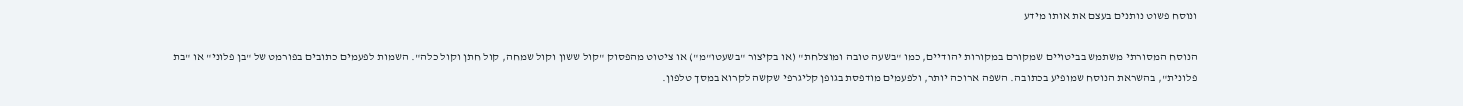ונוסח פשוט נותנים בעצם את אותו מידע

הנוסח המסורתי משתמש בביטויים שמקורם במקורות יהודיים, כמו "בשעה טובה ומוצלחת" (או בקיצור "בשעטו"מ") או ציטוט מהפסוק "קול ששון וקול שמחה, קול חתן וקול כלה". השמות לפעמים כתובים בפורמט של "בן פלוני" או "בת פלונית", בהשראת הנוסח שמופיע בכתובה. השפה ארוכה יותר, ולפעמים מודפסת בגופן קליגרפי שקשה לקרוא במסך טלפון.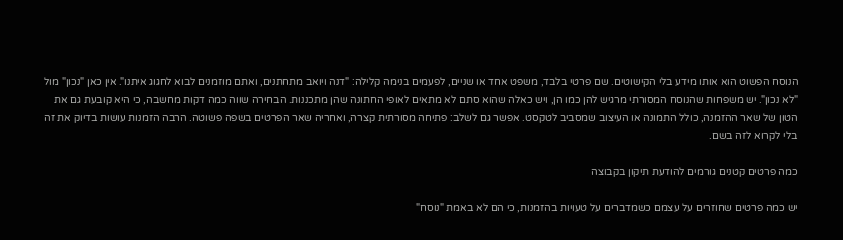הנוסח הפשוט הוא אותו מידע בלי הקישוטים. שם פרטי בלבד, משפט אחד או שניים, לפעמים בנימה קלילה: "דנה ויואב מתחתנים, ואתם מוזמנים לבוא לחגוג איתנו". אין כאן "נכון" מול "לא נכון". יש משפחות שהנוסח המסורתי מרגיש להן כמו הן, ויש כאלה שהוא סתם לא מתאים לאופי החתונה שהן מתכננות. הבחירה שווה כמה דקות מחשבה, כי היא קובעת גם את הטון של שאר ההזמנה, כולל התמונה או העיצוב שמסביב לטקסט. אפשר גם לשלב: פתיחה מסורתית קצרה, ואחריה שאר הפרטים בשפה פשוטה. הרבה הזמנות עושות בדיוק את זה בלי לקרוא לזה בשם.

כמה פרטים קטנים גורמים להודעת תיקון בקבוצה

יש כמה פרטים שחוזרים על עצמם כשמדברים על טעויות בהזמנות, כי הם לא באמת "נוסח"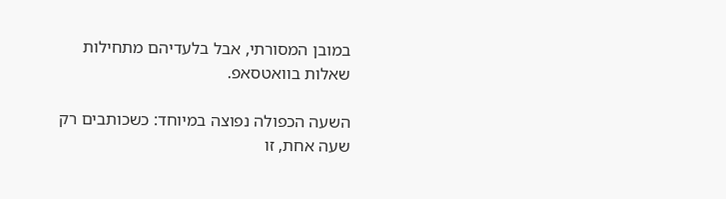במובן המסורתי, אבל בלעדיהם מתחילות שאלות בוואטסאפ.

השעה הכפולה נפוצה במיוחד: כשכותבים רק שעה אחת, זו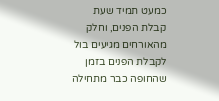כמעט תמיד שעת קבלת הפנים, וחלק מהאורחים מגיעים בול לקבלת הפנים בזמן שהחופה כבר מתחילה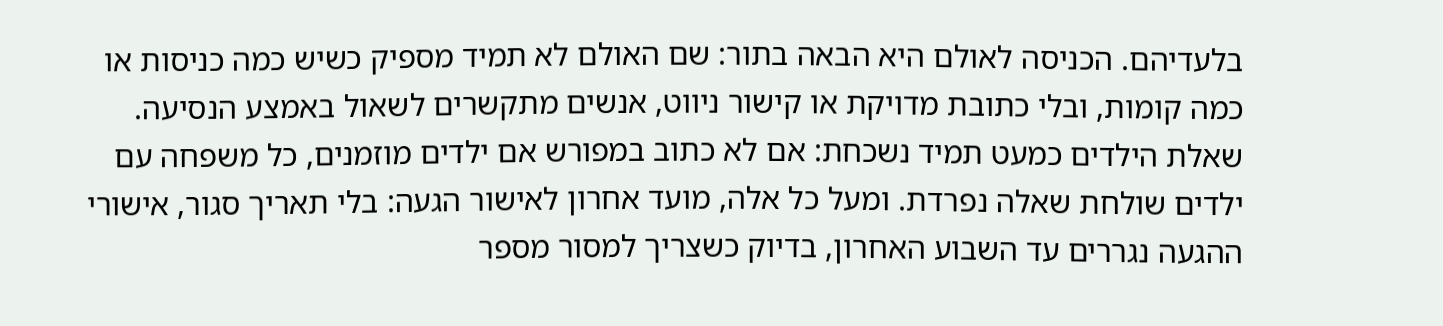בלעדיהם. הכניסה לאולם היא הבאה בתור: שם האולם לא תמיד מספיק כשיש כמה כניסות או כמה קומות, ובלי כתובת מדויקת או קישור ניווט, אנשים מתקשרים לשאול באמצע הנסיעה. שאלת הילדים כמעט תמיד נשכחת: אם לא כתוב במפורש אם ילדים מוזמנים, כל משפחה עם ילדים שולחת שאלה נפרדת. ומעל כל אלה, מועד אחרון לאישור הגעה: בלי תאריך סגור, אישורי ההגעה נגררים עד השבוע האחרון, בדיוק כשצריך למסור מספר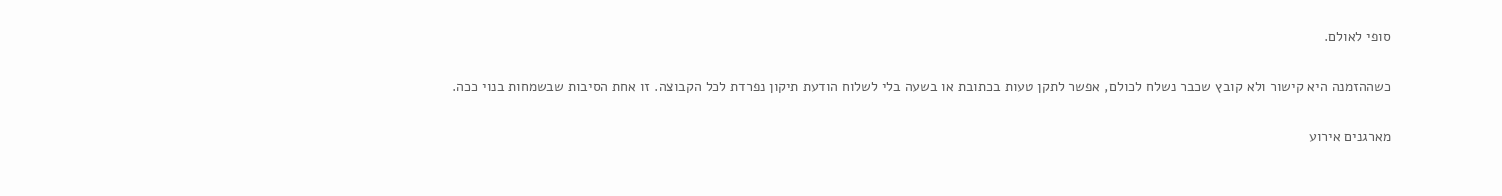סופי לאולם.

כשההזמנה היא קישור ולא קובץ שכבר נשלח לכולם, אפשר לתקן טעות בכתובת או בשעה בלי לשלוח הודעת תיקון נפרדת לכל הקבוצה. זו אחת הסיבות שבשמחות בנוי ככה.

מארגנים אירוע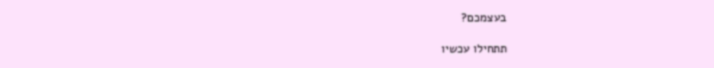בעצמכם?

תתחילו עכשיו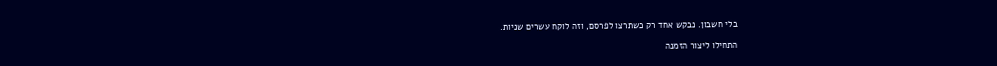בלי חשבון. נבקש אחד רק כשתרצו לפרסם, וזה לוקח עשרים שניות.

התחילו ליצור הזמנה